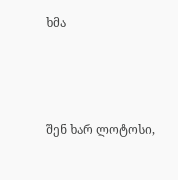ხმა



შენ ხარ ლოტოსი,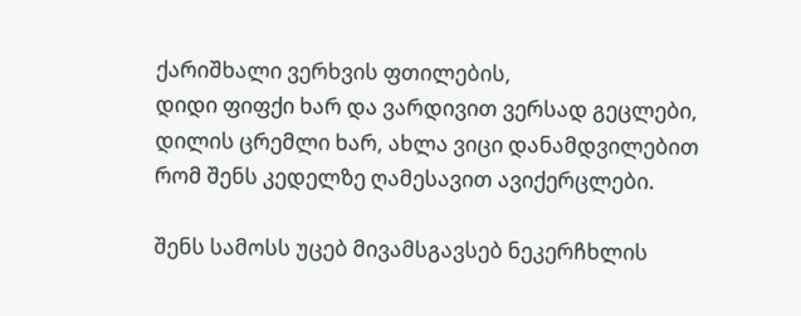ქარიშხალი ვერხვის ფთილების,
დიდი ფიფქი ხარ და ვარდივით ვერსად გეცლები,
დილის ცრემლი ხარ, ახლა ვიცი დანამდვილებით
რომ შენს კედელზე ღამესავით ავიქერცლები.

შენს სამოსს უცებ მივამსგავსებ ნეკერჩხლის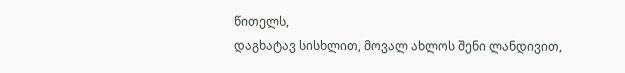წითელს,
დაგხატავ სისხლით, მოვალ ახლოს შენი ლანდივით,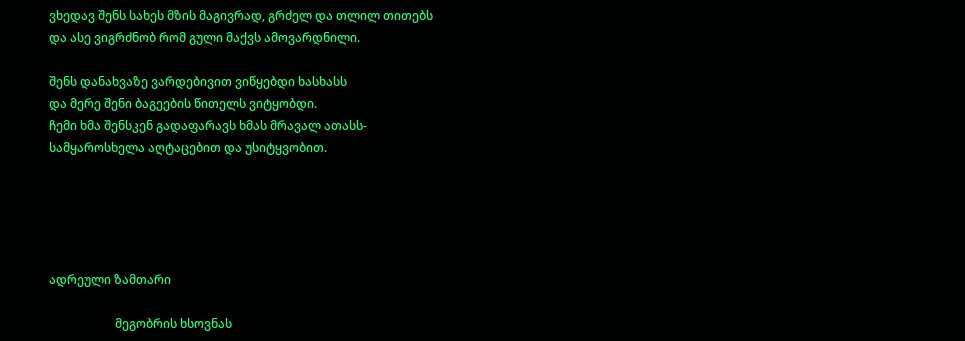ვხედავ შენს სახეს მზის მაგივრად, გრძელ და თლილ თითებს
და ასე ვიგრძნობ რომ გული მაქვს ამოვარდნილი.

შენს დანახვაზე ვარდებივით ვიწყებდი ხასხასს
და მერე შენი ბაგეების წითელს ვიტყობდი.
ჩემი ხმა შენსკენ გადაფარავს ხმას მრავალ ათასს-
სამყაროსხელა აღტაცებით და უსიტყვობით.





ადრეული ზამთარი

                      მეგობრის ხსოვნას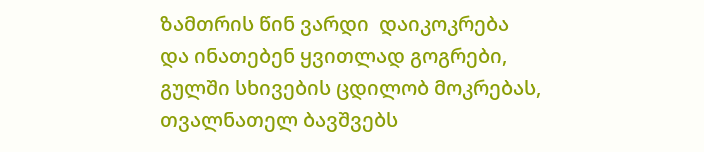ზამთრის წინ ვარდი  დაიკოკრება
და ინათებენ ყვითლად გოგრები,
გულში სხივების ცდილობ მოკრებას,
თვალნათელ ბავშვებს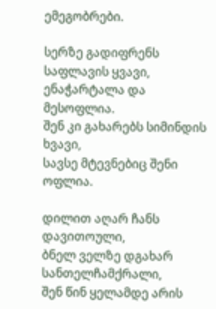ემეგობრები.

სერზე გადიფრენს საფლავის ყვავი,
ენაჭარტალა და მესოფლია.
შენ კი გახარებს სიმინდის ხვავი,
სავსე მტევნებიც შენი ოფლია.

დილით აღარ ჩანს დავითოული,
ბნელ ველზე დგახარ სანთელჩამქრალი,
შენ წინ ყელამდე არის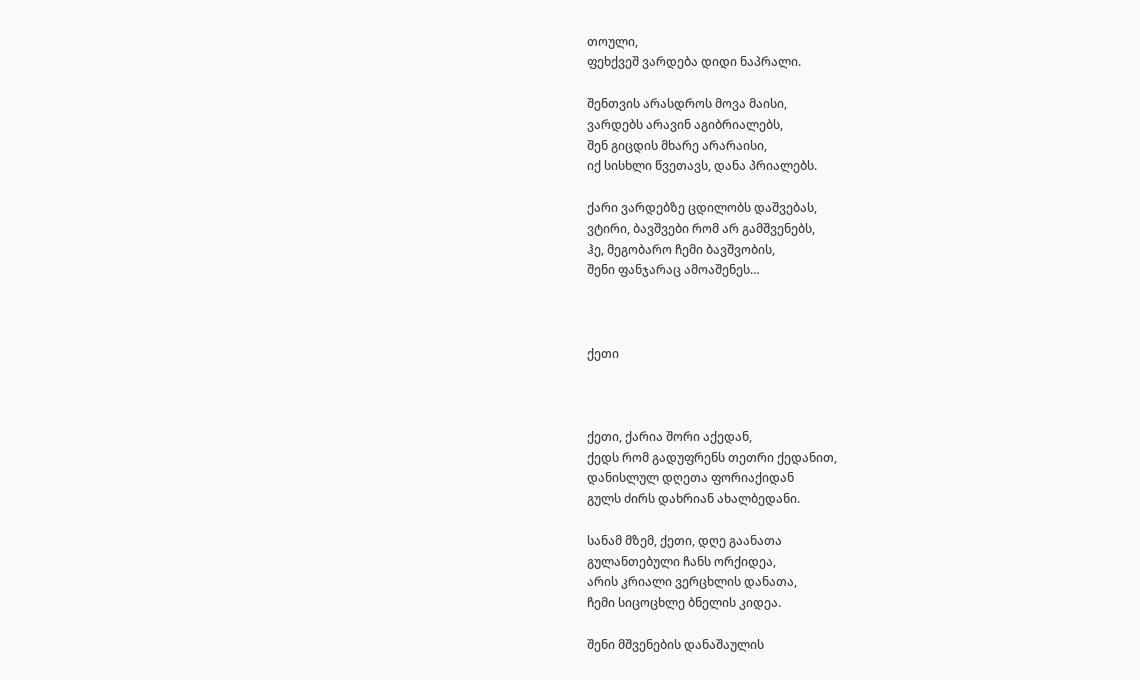თოული,
ფეხქვეშ ვარდება დიდი ნაპრალი.

შენთვის არასდროს მოვა მაისი,
ვარდებს არავინ აგიბრიალებს,
შენ გიცდის მხარე არარაისი,
იქ სისხლი წვეთავს, დანა პრიალებს.

ქარი ვარდებზე ცდილობს დაშვებას,
ვტირი, ბავშვები რომ არ გამშვენებს,
ჰე, მეგობარო ჩემი ბავშვობის,
შენი ფანჯარაც ამოაშენეს…



ქეთი



ქეთი, ქარია შორი აქედან,
ქედს რომ გადუფრენს თეთრი ქედანით,
დანისლულ დღეთა ფორიაქიდან
გულს ძირს დახრიან ახალბედანი.

სანამ მზემ, ქეთი, დღე გაანათა
გულანთებული ჩანს ორქიდეა,
არის კრიალი ვერცხლის დანათა,
ჩემი სიცოცხლე ბნელის კიდეა.

შენი მშვენების დანაშაულის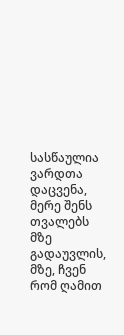სასწაულია ვარდთა დაცვენა,
მერე შენს თვალებს მზე გადაუვლის,
მზე, ჩვენ რომ ღამით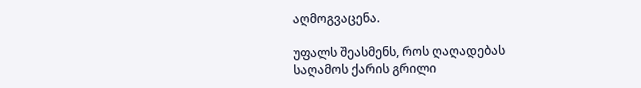აღმოგვაცენა.

უფალს შეასმენს, როს ღაღადებას
საღამოს ქარის გრილი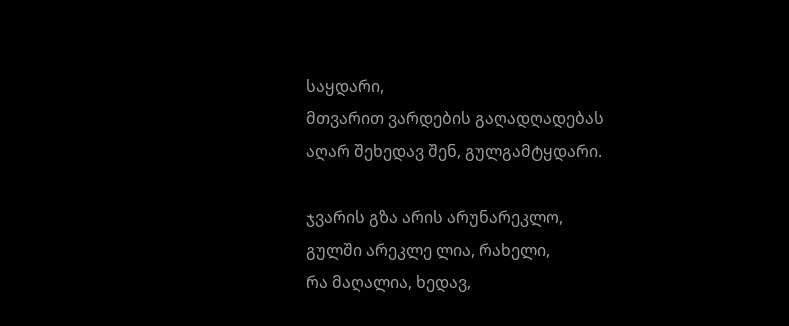საყდარი,
მთვარით ვარდების გაღადღადებას
აღარ შეხედავ შენ, გულგამტყდარი.

ჯვარის გზა არის არუნარეკლო,
გულში არეკლე ლია, რახელი,
რა მაღალია, ხედავ,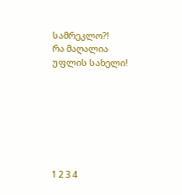სამრეკლო?!
რა მაღალია უფლის სახელი!







1 2 3 4